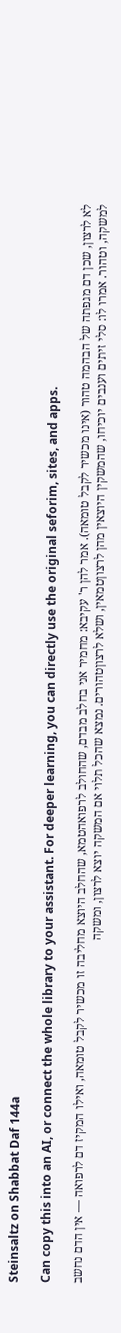Steinsaltz on Shabbat Daf 144a

Can copy this into an AI, or connect the whole library to your assistant. For deeper learning, you can directly use the original seforim, sites, and apps.

לא לרצון, שכן דם מגפתה של הבהמה טהור (אינו מכשיר לקבל טומאה). אמר להן ר' עקיבא: מחמיר אני בחלב מבדם, שהחולב לרפואהטמא, שהחלב היוצא מחליבה זו מכשיר לקבל טומאה, ואילו המקיז דם לרפואה — אין הדם נחשב למשקה, וטהור. אמרו לו: סלי זיתים וענבים יוכיחו, שהמשקין היוצאין מהן לרצוןטמאין, ושלא לרצוןטהורים. נמצא שהכל תלוי אם המשקה יוצא לרצון, ומשקה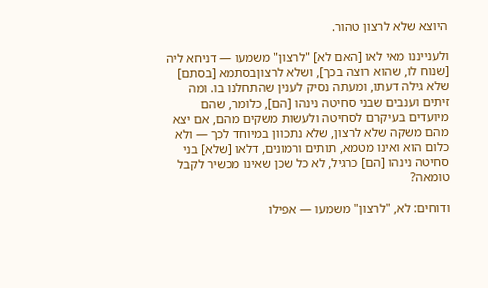היוצא שלא לרצון טהור.

ולענייננו מאי לאו [האם לא] "לרצון" משמעו — דניחא ליה [שנוח לו, שהוא רוצה בכך], ושלא לרצוןבסתמא [בסתם] שלא גילה דעתו, ומעתה נסיק לענין שהתחלנו בו. ומה זיתים וענבים שבני סחיטה נינהו [הם], כלומר, שהם מיועדים בעיקרם לסחיטה ולעשות משקים מהם, אם יצא מהם משקה שלא לרצון, שלא נתכוון במיוחד לכך — ולא כלום הוא ואינו מטמא, תותים ורמונים, דלאו [שלא] בני סחיטה נינהו [הם] כרגיל, לא כל שכן שאינו מכשיר לקבל טומאה?

ודוחים: לא, "לרצון" משמעו — אפילו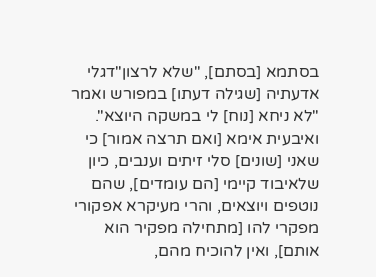בסתמא [בסתם], "שלא לרצון"דגלי אדעתיה [שגילה דעתו] במפורש ואמר "לא ניחא [נוח] לי במשקה היוצא". ואיבעית אימא [ואם תרצה אמור] כי שאני [שונים] סלי זיתים וענבים, כיון שלאיבוד קיימי [הם עומדים], שהם נוטפים ויוצאים, והרי מעיקרא אפקורי מפקרי להו [מתחילה מפקיר הוא אותם], ואין להוכיח מהם,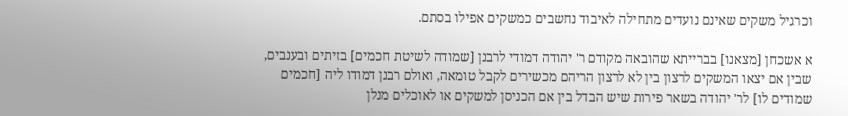וכרגיל משקים שאינם נועדים מתחילה לאיבוד נחשבים כמשקים אפילו בסתם.

א אשכחן [מצאנו] בברייתא שהובאה מקודם ר' יהודה דמודי לרבנן [שמודה לשיטת חכמים] בזיתים ובענבים, שבין אם יצאו המשקים לרצון בין לא לרצון הריהם מכשירים לקבל טומאה, ואולם רבנן דמודו ליה [חכמים שמודים לו] לר' יהודה בשאר פירות שיש הבדל בין אם הכניסן למשקים או לאוכלים מנלן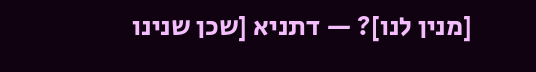[מנין לנו]? — דתניא [שכן שנינו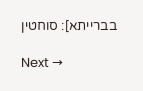בברייתא]: סוחטין

Next →